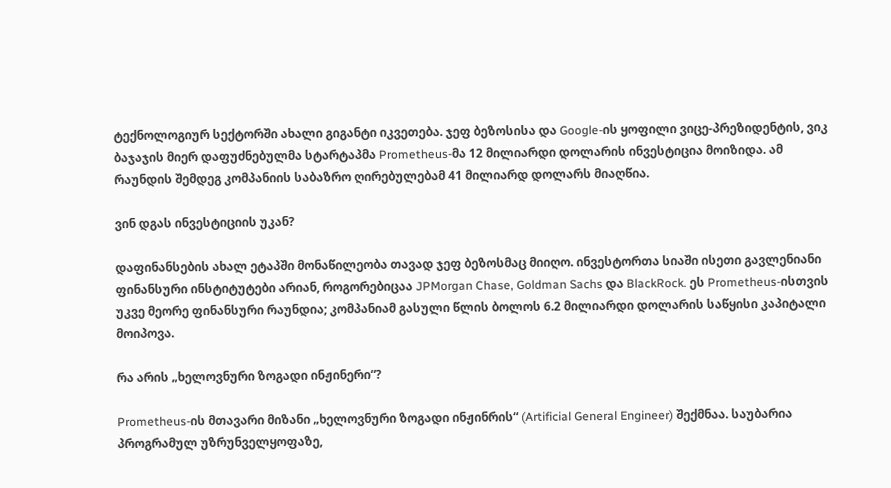ტექნოლოგიურ სექტორში ახალი გიგანტი იკვეთება. ჯეფ ბეზოსისა და Google-ის ყოფილი ვიცე-პრეზიდენტის, ვიკ ბაჯაჯის მიერ დაფუძნებულმა სტარტაპმა Prometheus-მა 12 მილიარდი დოლარის ინვესტიცია მოიზიდა. ამ რაუნდის შემდეგ კომპანიის საბაზრო ღირებულებამ 41 მილიარდ დოლარს მიაღწია.

ვინ დგას ინვესტიციის უკან?

დაფინანსების ახალ ეტაპში მონაწილეობა თავად ჯეფ ბეზოსმაც მიიღო. ინვესტორთა სიაში ისეთი გავლენიანი ფინანსური ინსტიტუტები არიან, როგორებიცაა JPMorgan Chase, Goldman Sachs და BlackRock. ეს Prometheus-ისთვის უკვე მეორე ფინანსური რაუნდია; კომპანიამ გასული წლის ბოლოს 6.2 მილიარდი დოლარის საწყისი კაპიტალი მოიპოვა.

რა არის „ხელოვნური ზოგადი ინჟინერი“?

Prometheus-ის მთავარი მიზანი „ხელოვნური ზოგადი ინჟინრის“ (Artificial General Engineer) შექმნაა. საუბარია პროგრამულ უზრუნველყოფაზე,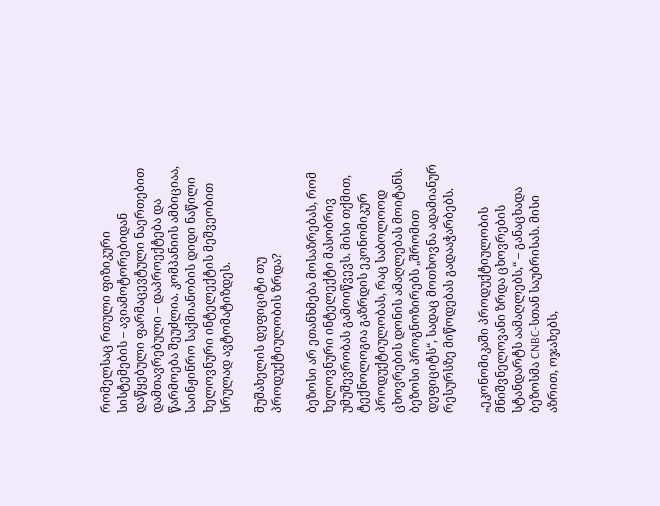რომელსაც რთული ფიზიკური სისტემების – ავიამოტორებიდან დაწყებული ფარმაცევტული ნაერთებით დამთავრებული – დაპროექტება და წარმოება შეუძლია. კომპანიის ამბიციაა, საინჟინრო საქმიანობის დიდი ნაწილი ხელოვნური ინტელექტის მეშვეობით სრულად ავტომატიზდეს.

მუშახელის დეფიციტი თუ პროდუქტიულობის ზრდა?

ბეზოსი არ ეთანხმება მოსაზრებას, რომ ხელოვნური ინტელექტი მასობრივ უმუშევრობას გამოიწვევს. მისი თქმით, ტექნოლოგია გაზრდის ეკონომიკურ პროდუქტიულობას, რაც საბოლოოდ ცხოვრების დონის ამაღლებას მოიტანს. ბეზოსი პროგნოზირებს „შრომით დეფიციტს“, სადაც მოთხოვნა ადამიანურ რესურსზე მიწოდებას გადააჭარბებს.

„ეკონომიკაში პროდუქტიულობის მნიშვნელოვანი ზრდა ცხოვრების სტანდარტს აამაღლებს,“ – განაცხადა ბეზოსმა CNBC-სთან საუბრისას. მისი აზრით, ოჯახებს,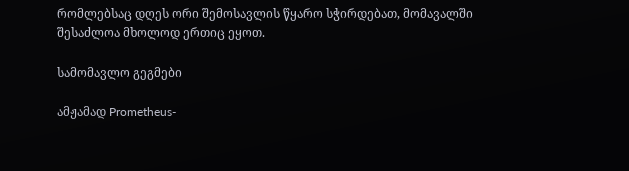რომლებსაც დღეს ორი შემოსავლის წყარო სჭირდებათ, მომავალში შესაძლოა მხოლოდ ერთიც ეყოთ.

სამომავლო გეგმები

ამჟამად Prometheus-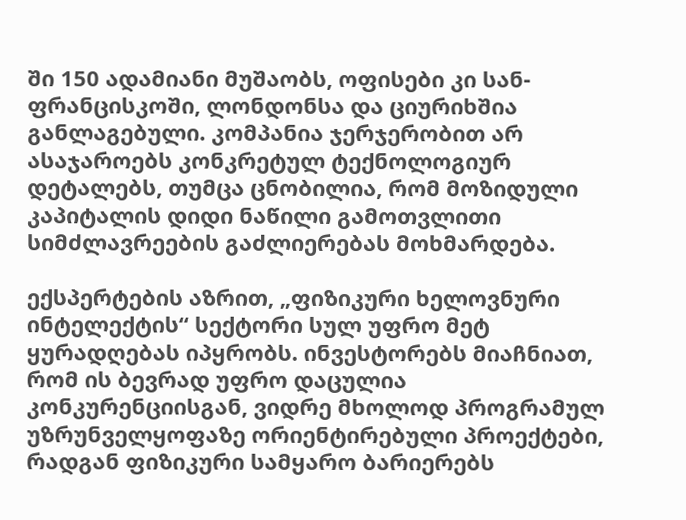ში 150 ადამიანი მუშაობს, ოფისები კი სან-ფრანცისკოში, ლონდონსა და ციურიხშია განლაგებული. კომპანია ჯერჯერობით არ ასაჯაროებს კონკრეტულ ტექნოლოგიურ დეტალებს, თუმცა ცნობილია, რომ მოზიდული კაპიტალის დიდი ნაწილი გამოთვლითი სიმძლავრეების გაძლიერებას მოხმარდება.

ექსპერტების აზრით, „ფიზიკური ხელოვნური ინტელექტის“ სექტორი სულ უფრო მეტ ყურადღებას იპყრობს. ინვესტორებს მიაჩნიათ, რომ ის ბევრად უფრო დაცულია კონკურენციისგან, ვიდრე მხოლოდ პროგრამულ უზრუნველყოფაზე ორიენტირებული პროექტები, რადგან ფიზიკური სამყარო ბარიერებს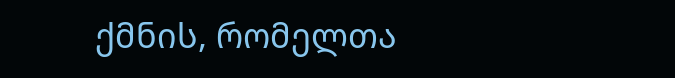ქმნის, რომელთა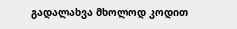გადალახვა მხოლოდ კოდით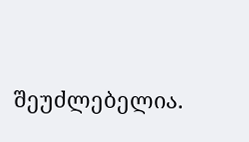შეუძლებელია.